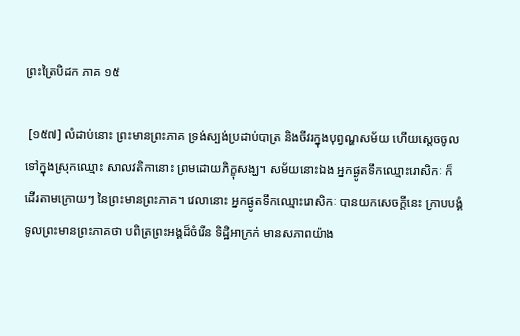ព្រះត្រៃបិដក ភាគ ១៥

 [១៥៧] លំដាប់នោះ ព្រះមានព្រះភាគ ទ្រង់ស្បង់ប្រដាប់បាត្រ និងចីវរក្នុងបុព្វណ្ហសម័យ ហើយស្តេចចូលទៅក្នុងស្រុកឈ្មោះ សាលវតិកានោះ ព្រមដោយភិក្ខុសង្ឃ។ សម័យនោះឯង អ្នកផ្ងូតទឹកឈ្មោះរោសិកៈ ក៏ដើរតាមក្រោយៗ នៃព្រះមានព្រះភាគ។ វេលានោះ អ្នកផ្ងូតទឹកឈ្មោះរោសិកៈ បានយកសេចក្តីនេះ ក្រាបបង្គំទូលព្រះមានព្រះភាគថា បពិត្រព្រះអង្គដ៏ចំរើន ទិដ្ឋិអាក្រក់ មានសភាពយ៉ាង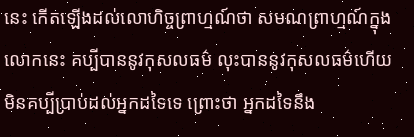នេះ កើតឡើងដល់លោហិច្ចព្រាហ្មណ៍ថា សមណព្រាហ្មណ៍ក្នុងលោកនេះ គប្បីបាននូវកុសលធម៌ លុះបាននូវកុសលធម៌ហើយ មិនគប្បីប្រាប់ដល់អ្នកដទៃទេ ព្រោះថា អ្នកដទៃនឹង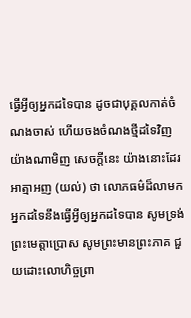ធ្វើអ្វីឲ្យអ្នកដទៃបាន ដូចជាបុគ្គលកាត់ចំណងចាស់ ហើយចងចំណងថ្មីដទៃវិញ យ៉ាងណាមិញ សេចក្តីនេះ យ៉ាងនោះដែរ អាត្មាអញ (យល់) ថា លោភធម៌ដ៏លាមក អ្នកដទៃនឹងធ្វើអ្វីឲ្យអ្នកដទៃបាន សូមទ្រង់ព្រះមេត្តាប្រោស សូមព្រះមានព្រះភាគ ជួយដោះលោហិច្ចព្រា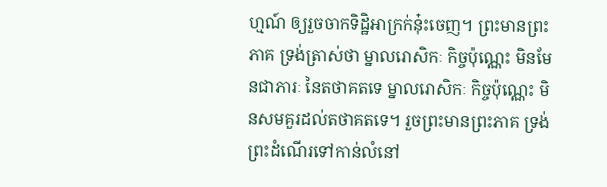ហ្មណ៍ ឲ្យរួចចាកទិដ្ឋិអាក្រក់នុ៎ះចេញ។ ព្រះមានព្រះភាគ ទ្រង់ត្រាស់ថា ម្នាលរោសិកៈ កិច្ចប៉ុណ្ណេះ មិនមែនជាភារៈ នៃតថាគតទេ ម្នាលរោសិកៈ កិច្ចប៉ុណ្ណេះ មិនសមគួរដល់តថាគតទេ។ រួចព្រះមានព្រះភាគ ទ្រង់ព្រះដំណើរទៅកាន់លំនៅ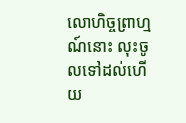លោហិច្ចព្រាហ្មណ៍នោះ លុះចូលទៅដល់ហើយ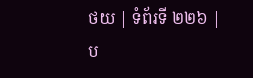ថយ | ទំព័រទី ២២៦ | ប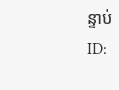ន្ទាប់
ID: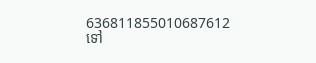636811855010687612
ទៅ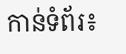កាន់ទំព័រ៖